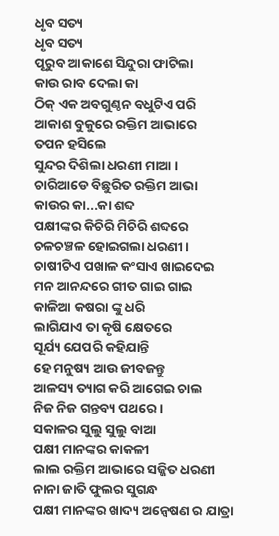ଧୃବ ସତ୍ୟ
ଧୃବ ସତ୍ୟ
ପୂରୁବ ଆକାଶେ ସିନ୍ଦୁରା ଫାଟିଲା
କାଉ ରାବ ଦେଲା କା
ଠିକ୍ ଏକ ଅବଗୁଣ୍ଠନ ବଧୁଟିଏ ପରି
ଆକାଶ ବୁକୁରେ ରକ୍ତିମ ଆଭାରେ
ତପନ ହସିଲେ
ସୁନ୍ଦର ଦିଶିଲା ଧରଣୀ ମାଆ ।
ଚାରିଆଡେ ବିଛୁରିତ ରକ୍ତିମ ଆଭା
କାଉର କା...କା ଶବ୍ଦ
ପକ୍ଷୀଙ୍କର କିଚିରି ମିଚିରି ଶବ୍ଦରେ
ଚଳଚଞ୍ଚଳ ହୋଇଗଲା ଧରଣୀ ।
ଚାଷୀଟିଏ ପଖାଳ କଂସାଏ ଖାଇଦେଇ
ମନ ଆନନ୍ଦରେ ଗୀତ ଗାଇ ଗାଇ
କାଳିଆ କଷରା ଙ୍କୁ ଧରି
ଲାଗିଯାଏ ତା କୃଷି କ୍ଷେତରେ
ସୂର୍ଯ୍ୟ ଯେପରି କହିଯାନ୍ତି
ହେ ମନୁଷ୍ୟ ଆଉ ଜୀବଜନ୍ତୁ
ଆଳସ୍ୟ ତ୍ୟାଗ କରି ଆଗେଇ ଚାଲ
ନିଜ ନିଜ ଗନ୍ତବ୍ୟ ପଥରେ ।
ସକାଳର ସୁଲୁ ସୁଲୁ ବାଆ
ପକ୍ଷୀ ମାନଙ୍କର କାକଳୀ
ଲାଲ ରକ୍ତିମ ଆଭାରେ ସଜ୍ଜିତ ଧରଣୀ
ନାନା ଜାତି ଫୁଲର ସୁଗନ୍ଧ
ପକ୍ଷୀ ମାନଙ୍କର ଖାଦ୍ୟ ଅନ୍ୱେଷଣ ର ଯାତ୍ରା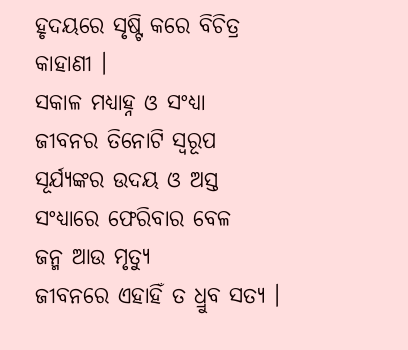ହୃଦୟରେ ସୃଷ୍ଟି କରେ ବିଚିତ୍ର କାହାଣୀ ।
ସକାଳ ମଧ୍ୟାହ୍ନ ଓ ସଂଧ୍ୟା
ଜୀବନର ତିନୋଟି ସ୍ୱରୂପ
ସୂର୍ଯ୍ୟଙ୍କର ଉଦୟ ଓ ଅସ୍ତ
ସଂଧ୍ୟାରେ ଫେରିବାର ବେଳ
ଜନ୍ମ ଆଉ ମୃତ୍ୟୁ
ଜୀବନରେ ଏହାହିଁ ତ ଧ୍ରୁବ ସତ୍ୟ ।